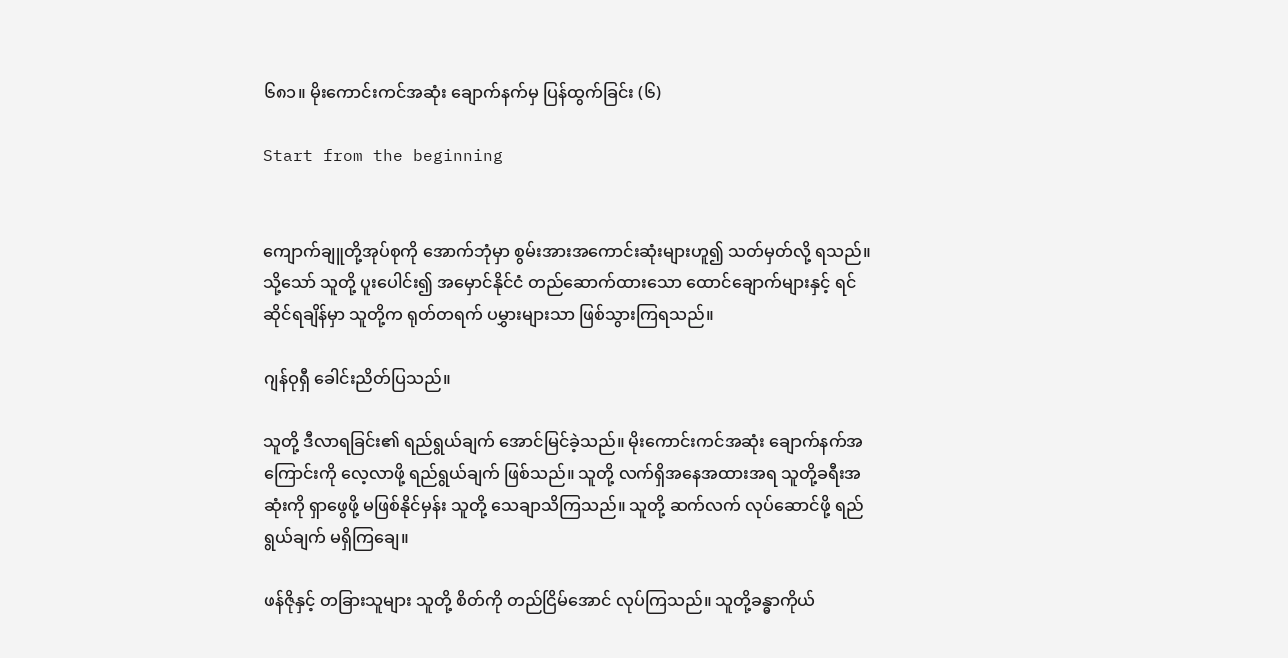၆၈၁။ မိုးကောင်းကင်အဆုံး ချောက်နက်မှ ပြန်ထွက်ခြင်း (၆)

Start from the beginning


ကျောက်ချူတို့အုပ်စုကို အောက်ဘုံမှာ စွမ်းအားအကောင်းဆုံးများဟူ၍ သတ်မှတ်လို့ ရသည်။ သို့သော် သူတို့ ပူးပေါင်း၍ အမှောင်နိုင်ငံ တည်ဆောက်ထားသော ထောင်ချောက်များနှင့် ရင်ဆိုင်ရချိန်မှာ သူတို့က ရုတ်တရက် ပမွှားများသာ ဖြစ်သွားကြရသည်။

ဂျန်ဝုရှီ ခေါင်းညိတ်ပြသည်။

သူတို့ ဒီလာရခြင်း၏ ရည်ရွယ်ချက် အောင်မြင်ခဲ့သည်။ မိုးကောင်းကင်အဆုံး ချောက်နက်အကြောင်းကို လေ့လာဖို့ ရည်ရွယ်ချက် ဖြစ်သည်။ သူတို့ လက်ရှိအနေအထားအရ သူတို့ခရီးအဆုံးကို ရှာဖွေဖို့ မဖြစ်နိုင်မှန်း သူတို့ သေချာသိကြသည်။ သူတို့ ဆက်လက် လုပ်ဆောင်ဖို့ ရည်ရွယ်ချက် မရှိကြချေ။

ဖန်ဇိုနှင့် တခြားသူများ သူတို့ စိတ်ကို တည်ငြိမ်အောင် လုပ်ကြသည်။ သူတို့ခန္ဓာကိုယ်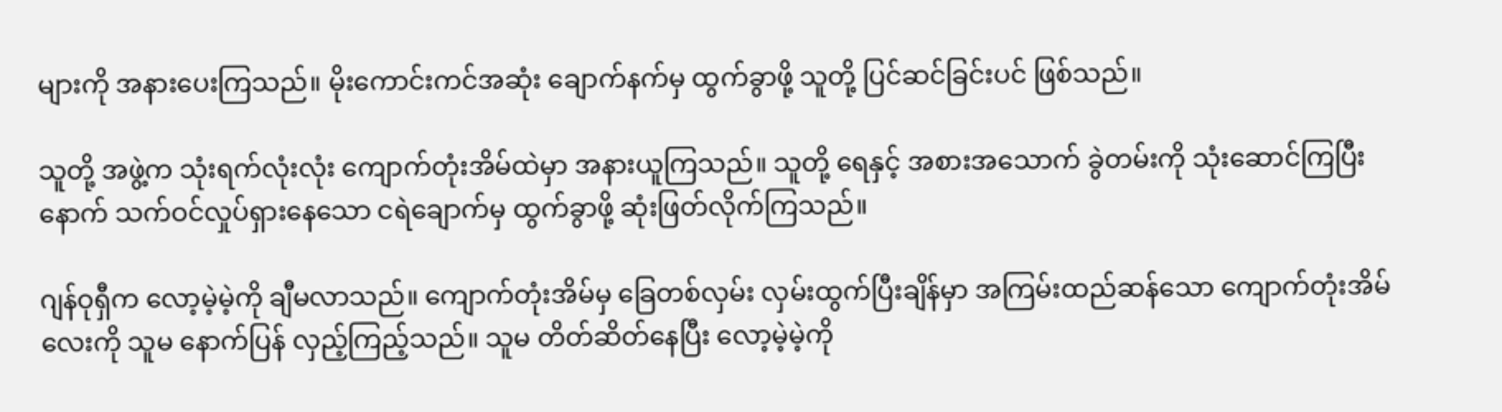များကို အနားပေးကြသည်။ မိုးကောင်းကင်အဆုံး ချောက်နက်မှ ထွက်ခွာဖို့ သူတို့ ပြင်ဆင်ခြင်းပင် ဖြစ်သည်။

သူတို့ အဖွဲ့က သုံးရက်လုံးလုံး ကျောက်တုံးအိမ်ထဲမှာ အနားယူကြသည်။ သူတို့ ရေနှင့် အစားအသောက် ခွဲတမ်းကို သုံးဆောင်ကြပြီးနောက် သက်ဝင်လှုပ်ရှားနေသော ငရဲချောက်မှ ထွက်ခွာဖို့ ဆုံးဖြတ်လိုက်ကြသည်။

ဂျန်ဝုရှီက လော့မဲ့မဲ့ကို ချီမလာသည်။ ကျောက်တုံးအိမ်မှ ခြေတစ်လှမ်း လှမ်းထွက်ပြီးချိန်မှာ အကြမ်းထည်ဆန်သော ကျောက်တုံးအိမ်လေးကို သူမ နောက်ပြန် လှည့်ကြည့်သည်။ သူမ တိတ်ဆိတ်နေပြီး လော့မဲ့မဲ့ကို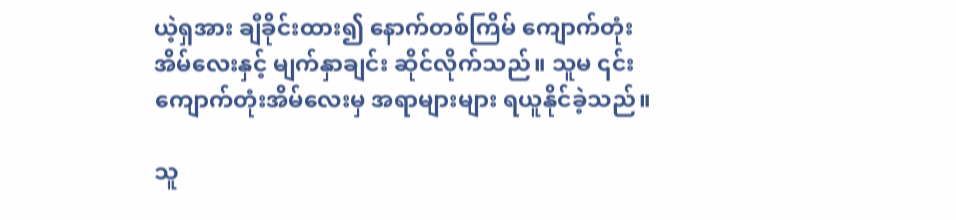ယဲ့ရှအား ချီခိုင်းထား၍ နောက်တစ်ကြိမ် ကျောက်တုံးအိမ်လေးနှင့် မျက်နှာချင်း ဆိုင်လိုက်သည်။ သူမ ၎င်းကျောက်တုံးအိမ်လေးမှ အရာများများ ရယူနိုင်ခဲ့သည်။

သူ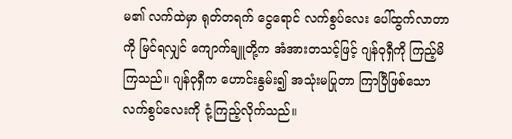မ၏ လက်ထဲမှာ ရုတ်တရက် ငွေရောင် လက်စွပ်လေး ပေါ်ထွက်လာတာကို မြင်ရလျှင် ကျောက်ချူတို့က အံအားတသင့်ဖြင့် ဂျန်ဝုရှီကို ကြည့်မိကြသည်။ ဂျန်ဝုရှီက ဟောင်းနွမ်း၍ အသုံးမပြုတာ ကြာပြီဖြစ်သော လက်စွပ်လေးကို ငုံ့ကြည့်လိုက်သည်။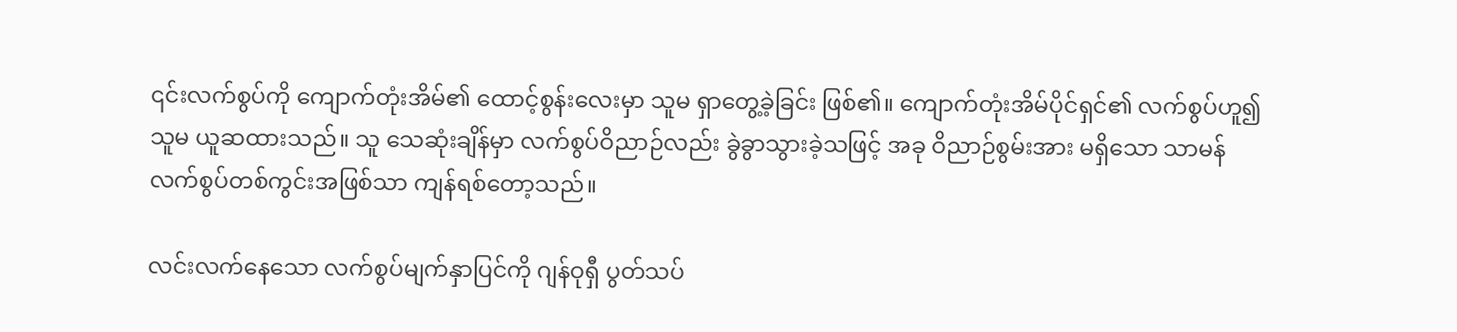၎င်းလက်စွပ်ကို ကျောက်တုံးအိမ်၏ ထောင့်စွန်းလေးမှာ သူမ ရှာတွေ့ခဲ့ခြင်း ဖြစ်၏။ ကျောက်တုံးအိမ်ပိုင်ရှင်၏ လက်စွပ်ဟူ၍ သူမ ယူဆထားသည်။ သူ သေဆုံးချိန်မှာ လက်စွပ်ဝိညာဉ်လည်း ခွဲခွာသွားခဲ့သဖြင့် အခု ဝိညာဉ်စွမ်းအား မရှိသော သာမန်လက်စွပ်တစ်ကွင်းအဖြစ်သာ ကျန်ရစ်တော့သည်။

လင်းလက်နေသော လက်စွပ်မျက်နှာပြင်ကို ဂျန်ဝုရှီ ပွတ်သပ်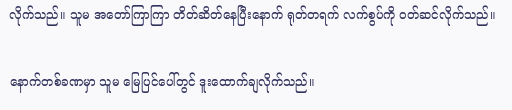လိုက်သည်။ သူမ အ‌တော်ကြာကြာ တိတ်ဆိတ်နေပြီးနောက် ရုတ်တရက် လက်စွပ်ကို ဝတ်ဆင်လိုက်သည်။

နောက်တစ်ခဏမှာ သူမ မြေပြင်ပေါ်တွင် ဒူးထောက်ချလိုက်သည်။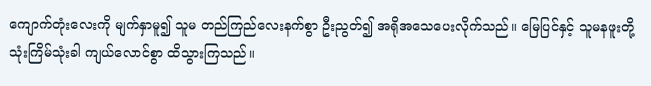ကျောက်တုံးလေးကို မျက်နှာမူ၍ သူမ တည်ကြည်လေးနက်စွာ ဦးညွတ်၍ အရိုအသေပေးလိုက်သည်။ မြေပြင်နှင့် သူမနဖူးတို့ သုံးကြိမ်သုံးခါ ကျယ်လောင်စွာ ထိသွားကြသည်။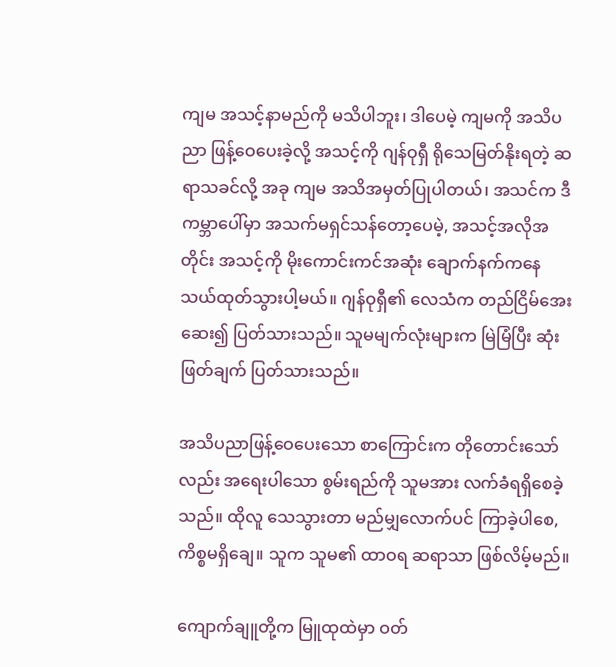ကျမ အသင့်နာမည်ကို မသိပါဘူး၊ ဒါပေမဲ့ ကျမကို အသိပညာ ဖြန့်ဝေပေးခဲ့လို့ အသင့်ကို ဂျန်ဝုရှီ ရိုသေမြတ်နိုးရတဲ့ ဆရာသခင်လို့ အခု ကျမ အသိအမှတ်ပြုပါတယ်၊ အသင်က ဒီကမ္ဘာပေါ်မှာ အသက်မရှင်သန်တော့ပေမဲ့, အသင့်အလိုအတိုင်း အသင့်ကို မိုးကောင်းကင်အဆုံး ချောက်နက်ကနေ သယ်ထုတ်သွားပါ့မယ်။ ဂျန်ဝုရှီ၏ လေသံက တည်ငြိမ်အေးဆေး၍ ပြတ်သားသည်။ သူမမျက်လုံးများက မြဲမြံပြီး ဆုံးဖြတ်ချက် ပြတ်သားသည်။

အသိပညာဖြန့်ဝေပေးသော စာကြောင်းက တိုတောင်းသော်လည်း အရေးပါသော စွမ်းရည်ကို သူမအား လက်ခံရရှိစေခဲ့သည်။ ထိုလူ သေသွားတာ မည်မျှလောက်ပင် ကြာခဲ့ပါစေ, ကိစ္စမရှိချေ။ သူက သူမ၏ ထာဝရ ဆရာသာ ဖြစ်လိမ့်မည်။

ကျောက်ချူတို့က မြူထုထဲမှာ ဝတ်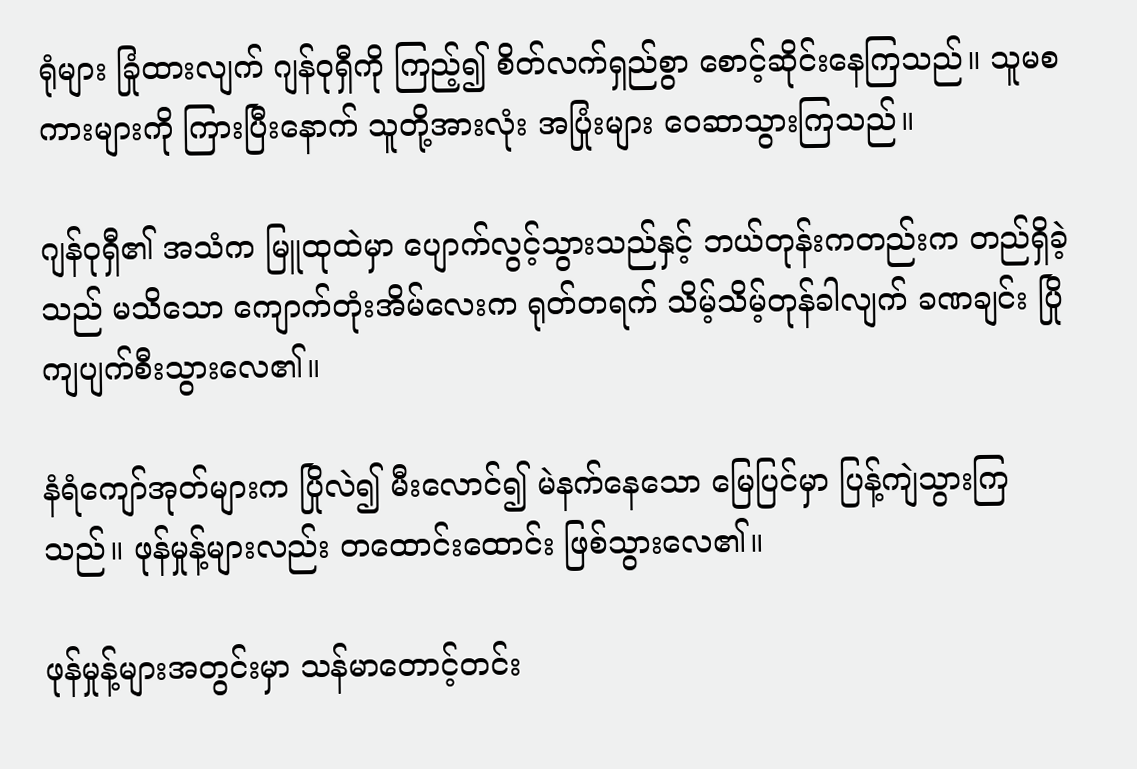ရုံများ ခြုံထားလျက် ဂျန်ဝုရှီကို ကြည့်၍ စိတ်လက်ရှည်စွာ စောင့်ဆိုင်းနေကြသည်။ သူမစကားများကို ကြားပြီးနောက် သူတို့အားလုံး အပြုံးများ ဝေဆာသွားကြသည်။

ဂျန်ဝုရှီ၏ အသံက မြူထုထဲမှာ ပျောက်လွင့်သွားသည်နှင့် ဘယ်တုန်းကတည်းက တည်ရှိခဲ့သည် မသိသော ကျောက်တုံးအိမ်လေးက ရုတ်တရက် သိမ့်သိမ့်တုန်ခါလျက် ခဏချင်း ပြိုကျပျက်စီးသွားလေ၏။

နံရံကျော်အုတ်များက ပြိုလဲ၍ မီးလောင်၍ မဲနက်နေသော မြေပြင်မှာ ပြန့်ကျဲသွားကြသည်။ ဖုန်မှုန့်များလည်း တထောင်းထောင်း ဖြစ်သွားလေ၏။

ဖုန်မှုန့်များအတွင်းမှာ သန်မာတောင့်တင်း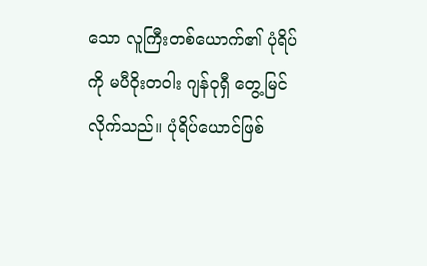သော လူကြီးတစ်ယောက်၏ ပုံရိပ်ကို မပီဝိုးတဝါး ဂျန်ဝုရှီ တွေ့မြင်လိုက်သည်။ ပုံရိပ်ယောင်ဖြစ်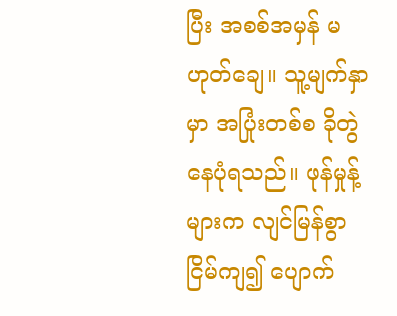ပြီး အစစ်အမှန် မဟုတ်ချေ။ သူ့မျက်နှာမှာ အပြုံးတစ်စ ခိုတွဲနေပုံရသည်။ ဖုန်မှုန့်များက လျင်မြန်စွာ ငြိမ်ကျ၍ ပျောက်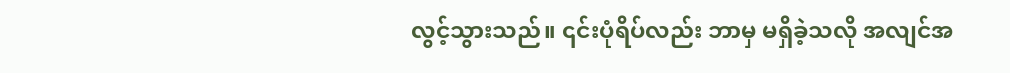လွင့်သွားသည်။ ၎င်းပုံရိပ်လည်း ဘာမှ မရှိခဲ့သလို အလျင်အ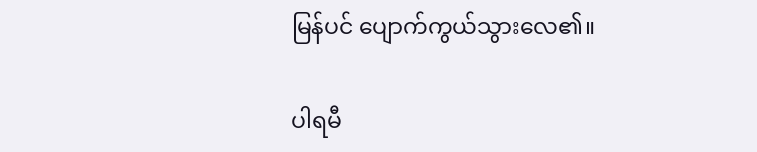မြန်ပင် ပျောက်ကွယ်သွားလေ၏။

ပါရမီ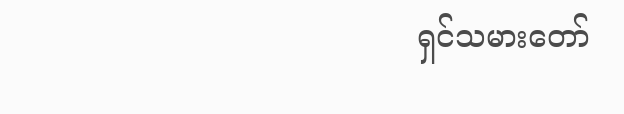ရှင်သမားတော်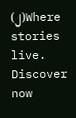(၂)Where stories live. Discover now